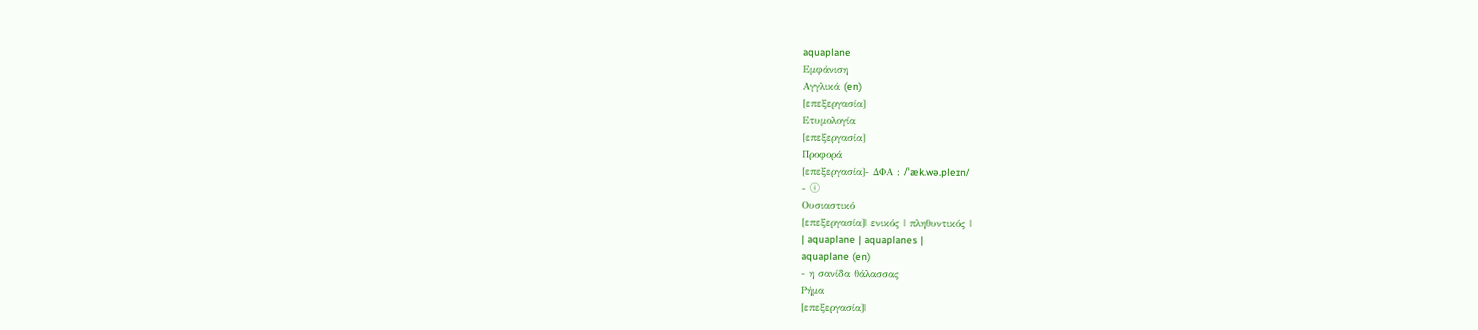aquaplane
Εμφάνιση
Αγγλικά (en)
[επεξεργασία]
Ετυμολογία
[επεξεργασία]
Προφορά
[επεξεργασία]- ΔΦΑ : /ˈæk.wə.pleɪn/
- ⓘ
Ουσιαστικό
[επεξεργασία]| ενικός | πληθυντικός |
| aquaplane | aquaplanes |
aquaplane (en)
- η σανίδα θάλασσας
Ρήμα
[επεξεργασία]|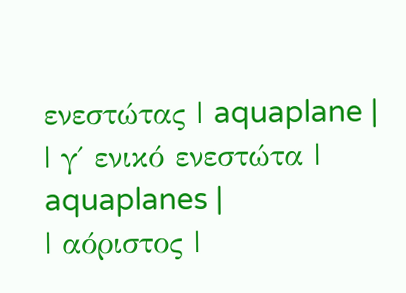ενεστώτας | aquaplane |
| γ΄ ενικό ενεστώτα | aquaplanes |
| αόριστος |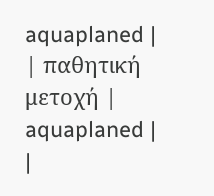aquaplaned |
| παθητική μετοχή | aquaplaned |
|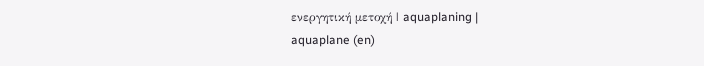ενεργητική μετοχή | aquaplaning |
aquaplane (en)